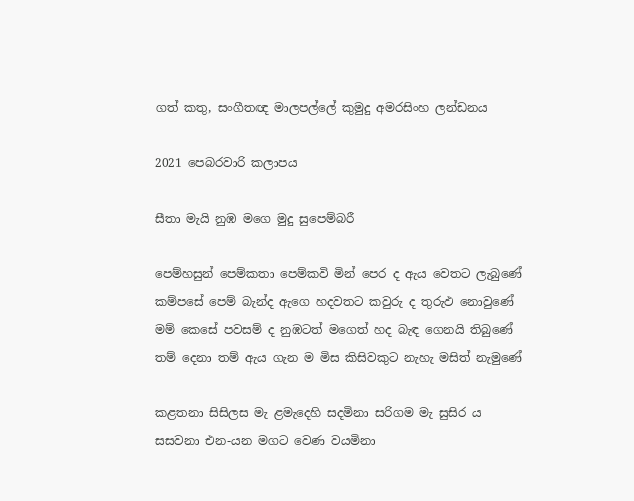ගත් කතු, සංගීතඥ මාලපල්ලේ කුමුදු අමරසිංහ ලන්ඩනය

2021 පෙබරවාරි කලාපය

සීතා මැයි නුඹ මගෙ මුදු සුපෙම්බරී

පෙම්හසුන් පෙම්කතා පෙම්කවි මින් පෙර ද ඇය වෙතට ලැබුණේ
කම්පසේ පෙම් බැන්ද ඇගෙ හදවතට කවුරු ද තුරුඵ නොවුණේ
මම් කෙසේ පවසම් ද නුඹටත්‍ මගෙත් හද බැඳ ගෙනයි තිබුණේ
තම් දෙනා තම් ඇය ගැන ම මිස කිසිවකුට නැහැ මසිත් නැමුණේ

කළතනා සිසිලස මැ ළමැදෙහි සදමිනා සරිගම මැ සුසිර ය
සසවනා එන-යන මගට වෙණ වයමිනා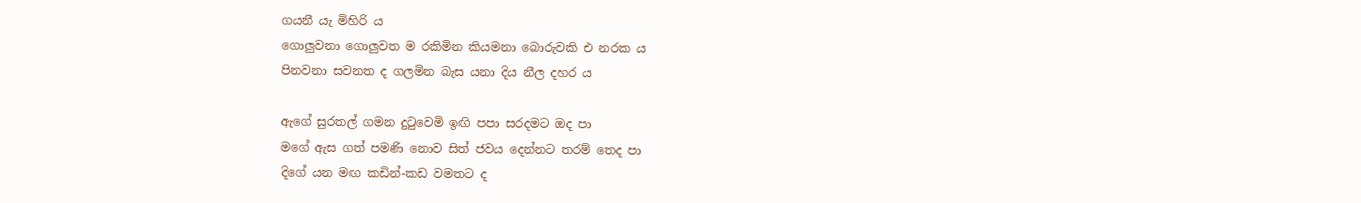ගයනී යැ මිහිරි ය
ගොලුවනා ගොලුවත ම රකිමින කියමනා බොරුවකි එ නරක ය
පිනවනා සවනත ද ගලමින බැස යනා දිය නීල දහර ය

ඇගේ සුරතල් ගමන දුටුවෙමි ඉඟි පපා සරදමට ඔද පා
මගේ ඇස ගත් පමණි නොව සිත් ජවය දෙන්නට තරම් තෙද පා
දිගේ යන මඟ කඩින්-කඩ වමතට ද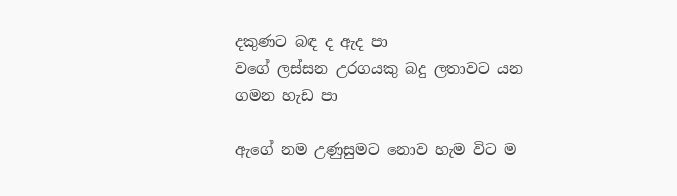දකුණට බඳ ද ඇද පා
වගේ ලස්සන උරගයකු බදු ලතාවට යන ගමන හැඩ පා

ඇගේ නම උණුසුමට නොව හැම විට ම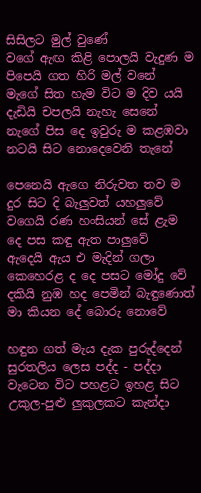සිසිලට මුල් වුණේ
වගේ ඇඟ කිළි පොලයි වැදුණ ම පිපෙයි ගත හිරි මල් වනේ
මැගේ සිත හැම විට ම දිව යයි දැඩියි චපලයි නැහැ සෙනේ
නැගේ පිස දෙ ඉවුරු ම කළඹවා නටයි සිට නොදෙවෙනි තැනේ

පෙනෙයි ඇගෙ නිරුවත තව ම දුර සිට දි බැලුවත් යහලුවේ
වගෙයි රණ හංසියන් සේ ළැම දෙ පස කඳු ඇත පාලුවේ
ඇදෙයි ඇය එ මැදින් ගලා කෙහෙරළ ද දෙ පසට මෝදු වේ
දකියි නුඹ හද පෙමින් බැඳුණොත් මා කියන දේ බොරු නොවේ

හඳුන ගත් මැය දැක පුරුද්දෙන් සුරතලිය ලෙස පද්ද - පද්දා
වැටෙන විට පහළට ඉහළ සිට උකුල-පුළු ලුකුලකට කැන්දා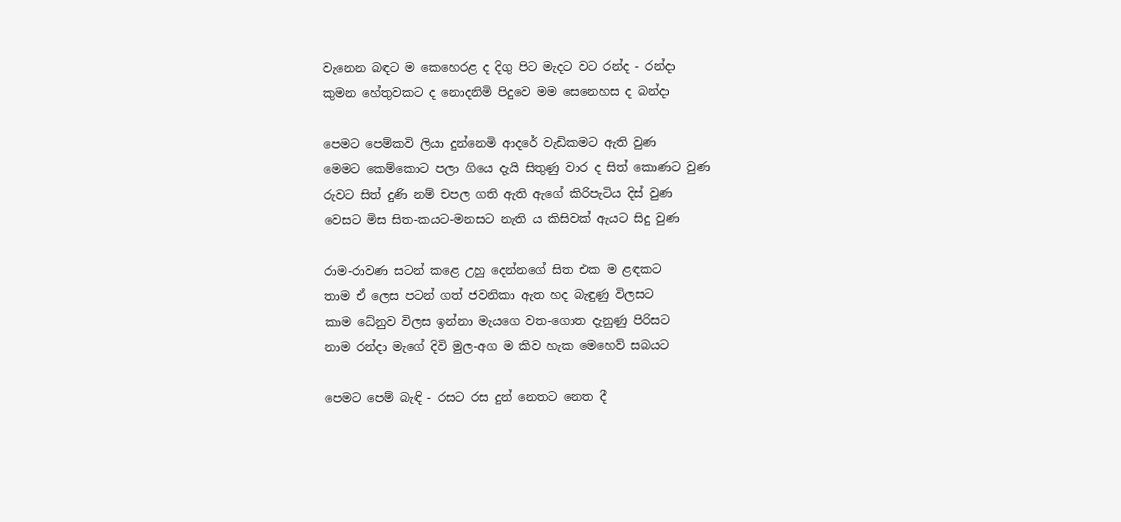වැනෙන බඳට ම කෙහෙරළ ද දිගු පිට මැදට වට රන්ද - රන්දා
කුමන හේතුවකට ද නොදනිමි පිදුවෙ මම සෙනෙහස ද බන්දා

පෙමට පෙම්කවි ලියා දුන්නෙමි ආදරේ වැඩිකමට ඇති වුණ
මෙමට කෙම්කොට පලා ගියෙ දැයි සිතුණු වාර ද සිත් කොණට වුණ
රුවට සිත් දුණි නම් චපල ගති ඇති ඇගේ කිරිපැටිය දිස් වුණ
වෙසට මිස සිත-කයට-මනසට නැති ය කිසිවක් ඇයට සිදු වුණ

රාම-රාවණ සටන් කළෙ උහු දෙන්නගේ සිත එක ම ළඳකට
තාම ඒ ලෙස පටන් ගත් ජවනිකා ඇත හද බැඳුණු විලසට
කාම ධේනුව විලස ඉන්නා මැයගෙ වත-ගොත දැනුණු පිරිසට
නාම රන්දා මැගේ දිවි මුල-අග ම කිව හැක මෙහෙව් සබයට

පෙමට පෙම් බැඳි - රසට රස දුන් නෙතට නෙත දී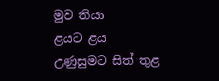මුව තියා
ළයට ළය උණුසුමට සිත් තුළ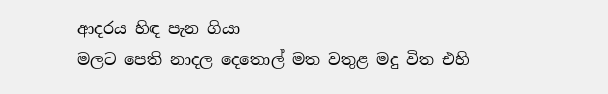ආදරය හිඳ පැන ගියා
මලට පෙති නාදල දෙතොල් මත වතුළ මදු විත එහි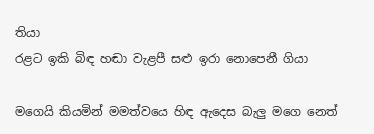තියා
රළට ඉකි බිඳ හඬා වැළපී සළු ඉරා නොපෙනී ගියා

මගෙයි කියමින් මමත්වයෙ හිඳ ඇදෙස බැලු මගෙ නෙත්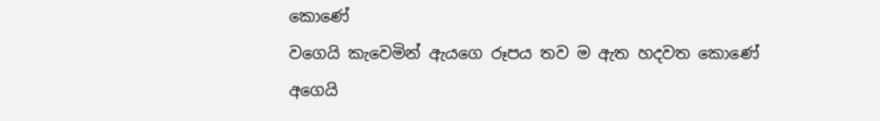කොණේ
වගෙයි කැවෙමින් ඇයගෙ රූපය තව ම ඇත හදවත කොණේ
අගෙයි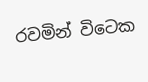රවමින් විටෙක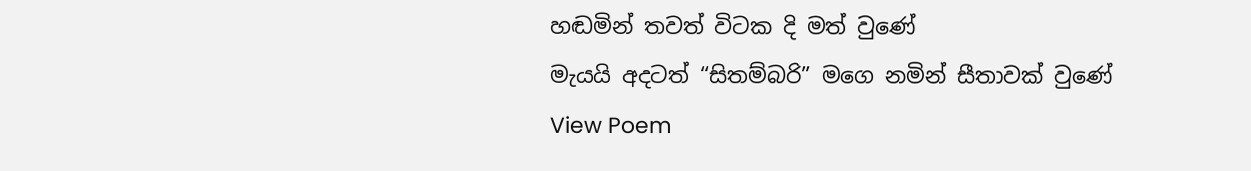හඬමින් තවත් විටක දි මත් වුණේ
මැයයි අදටත් “සිතම්බරි” මගෙ නමින් සීතාවක් වුණේ
View Poem